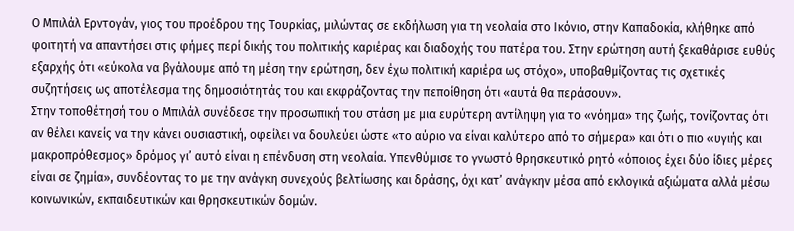Ο Μπιλάλ Ερντογάν, γιος του προέδρου της Τουρκίας, μιλώντας σε εκδήλωση για τη νεολαία στο Ικόνιο, στην Καπαδοκία, κλήθηκε από φοιτητή να απαντήσει στις φήμες περί δικής του πολιτικής καριέρας και διαδοχής του πατέρα του. Στην ερώτηση αυτή ξεκαθάρισε ευθύς εξαρχής ότι «εύκολα να βγάλουμε από τη μέση την ερώτηση, δεν έχω πολιτική καριέρα ως στόχο», υποβαθμίζοντας τις σχετικές συζητήσεις ως αποτέλεσμα της δημοσιότητάς του και εκφράζοντας την πεποίθηση ότι «αυτά θα περάσουν».
Στην τοποθέτησή του ο Μπιλάλ συνέδεσε την προσωπική του στάση με μια ευρύτερη αντίληψη για το «νόημα» της ζωής, τονίζοντας ότι αν θέλει κανείς να την κάνει ουσιαστική, οφείλει να δουλεύει ώστε «το αύριο να είναι καλύτερο από το σήμερα» και ότι ο πιο «υγιής και μακροπρόθεσμος» δρόμος γι’ αυτό είναι η επένδυση στη νεολαία. Υπενθύμισε το γνωστό θρησκευτικό ρητό «όποιος έχει δύο ίδιες μέρες είναι σε ζημία», συνδέοντας το με την ανάγκη συνεχούς βελτίωσης και δράσης, όχι κατ’ ανάγκην μέσα από εκλογικά αξιώματα αλλά μέσω κοινωνικών, εκπαιδευτικών και θρησκευτικών δομών.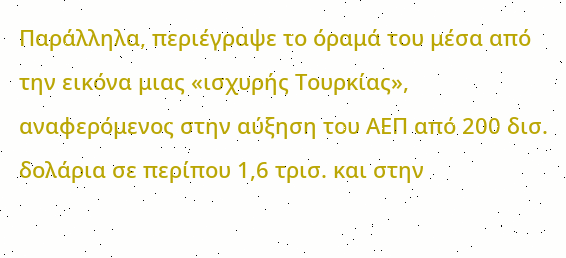Παράλληλα, περιέγραψε το όραμά του μέσα από την εικόνα μιας «ισχυρής Τουρκίας», αναφερόμενος στην αύξηση του ΑΕΠ από 200 δισ. δολάρια σε περίπου 1,6 τρισ. και στην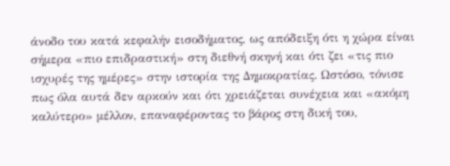άνοδο του κατά κεφαλήν εισοδήματος, ως απόδειξη ότι η χώρα είναι σήμερα «πιο επιδραστική» στη διεθνή σκηνή και ότι ζει «τις πιο ισχυρές της ημέρες» στην ιστορία της Δημοκρατίας. Ωστόσο, τόνισε πως όλα αυτά δεν αρκούν και ότι χρειάζεται συνέχεια και «ακόμη καλύτερο» μέλλον, επαναφέροντας το βάρος στη δική του,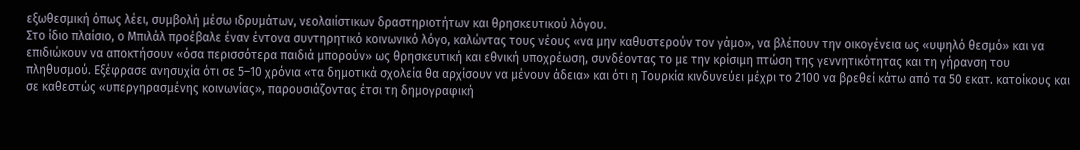εξωθεσμική όπως λέει, συμβολή μέσω ιδρυμάτων, νεολαιίστικων δραστηριοτήτων και θρησκευτικού λόγου.
Στο ίδιο πλαίσιο, ο Μπιλάλ προέβαλε έναν έντονα συντηρητικό κοινωνικό λόγο, καλώντας τους νέους «να μην καθυστερούν τον γάμο», να βλέπουν την οικογένεια ως «υψηλό θεσμό» και να επιδιώκουν να αποκτήσουν «όσα περισσότερα παιδιά μπορούν» ως θρησκευτική και εθνική υποχρέωση, συνδέοντας το με την κρίσιμη πτώση της γεννητικότητας και τη γήρανση του πληθυσμού. Εξέφρασε ανησυχία ότι σε 5–10 χρόνια «τα δημοτικά σχολεία θα αρχίσουν να μένουν άδεια» και ότι η Τουρκία κινδυνεύει μέχρι το 2100 να βρεθεί κάτω από τα 50 εκατ. κατοίκους και σε καθεστώς «υπεργηρασμένης κοινωνίας», παρουσιάζοντας έτσι τη δημογραφική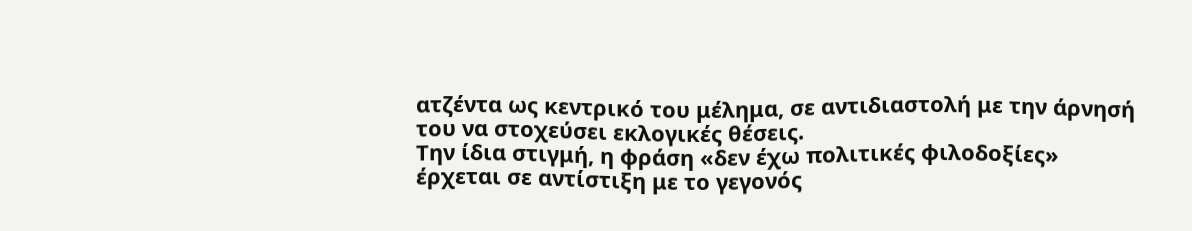ατζέντα ως κεντρικό του μέλημα, σε αντιδιαστολή με την άρνησή του να στοχεύσει εκλογικές θέσεις.
Την ίδια στιγμή, η φράση «δεν έχω πολιτικές φιλοδοξίες» έρχεται σε αντίστιξη με το γεγονός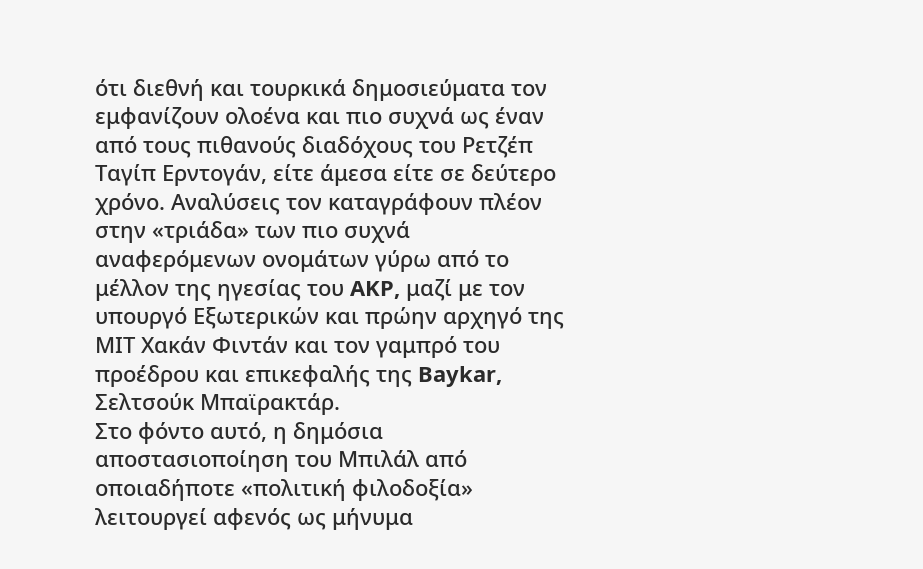ότι διεθνή και τουρκικά δημοσιεύματα τον εμφανίζουν ολοένα και πιο συχνά ως έναν από τους πιθανούς διαδόχους του Ρετζέπ Ταγίπ Ερντογάν, είτε άμεσα είτε σε δεύτερο χρόνο. Αναλύσεις τον καταγράφουν πλέον στην «τριάδα» των πιο συχνά αναφερόμενων ονομάτων γύρω από το μέλλον της ηγεσίας του AKP, μαζί με τον υπουργό Εξωτερικών και πρώην αρχηγό της ΜΙΤ Χακάν Φιντάν και τον γαμπρό του προέδρου και επικεφαλής της Baykar, Σελτσούκ Μπαϊρακτάρ.
Στο φόντο αυτό, η δημόσια αποστασιοποίηση του Μπιλάλ από οποιαδήποτε «πολιτική φιλοδοξία» λειτουργεί αφενός ως μήνυμα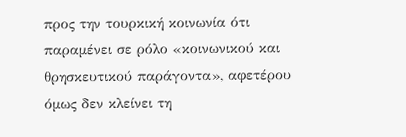προς την τουρκική κοινωνία ότι παραμένει σε ρόλο «κοινωνικού και θρησκευτικού παράγοντα», αφετέρου όμως δεν κλείνει τη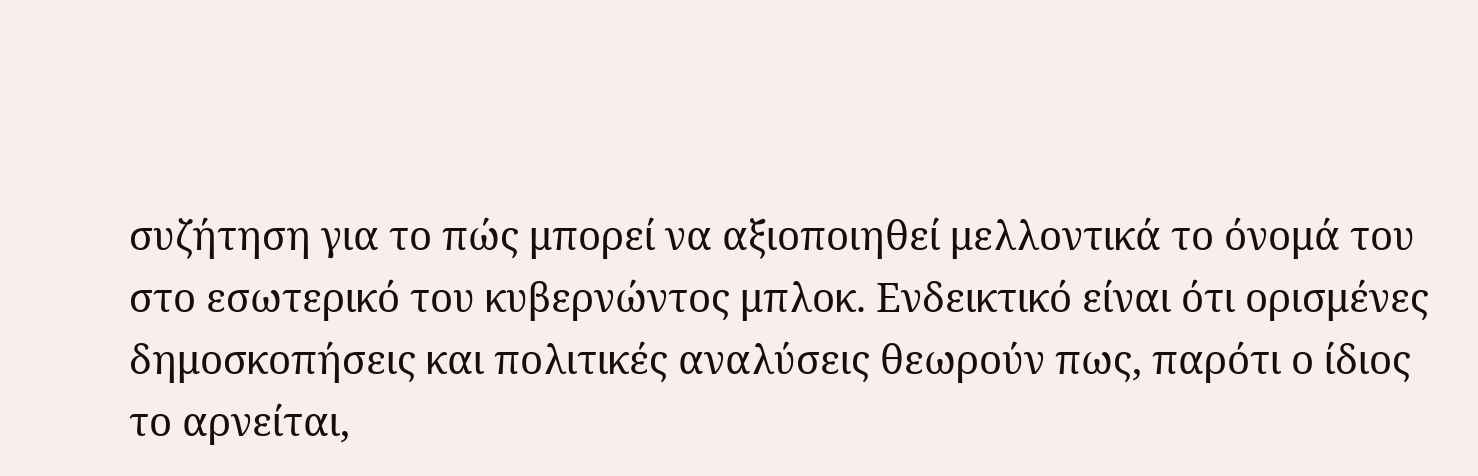συζήτηση για το πώς μπορεί να αξιοποιηθεί μελλοντικά το όνομά του στο εσωτερικό του κυβερνώντος μπλοκ. Ενδεικτικό είναι ότι ορισμένες δημοσκοπήσεις και πολιτικές αναλύσεις θεωρούν πως, παρότι ο ίδιος το αρνείται,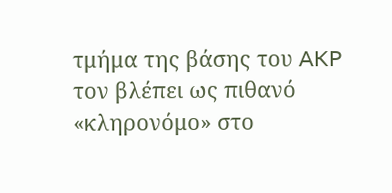τμήμα της βάσης του AKP τον βλέπει ως πιθανό «κληρονόμο» στο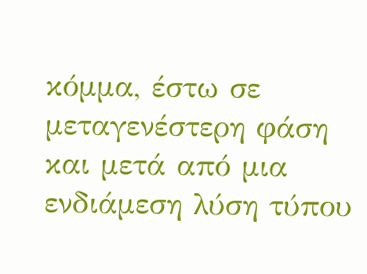κόμμα, έστω σε μεταγενέστερη φάση και μετά από μια ενδιάμεση λύση τύπου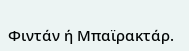Φιντάν ή Μπαϊρακτάρ.